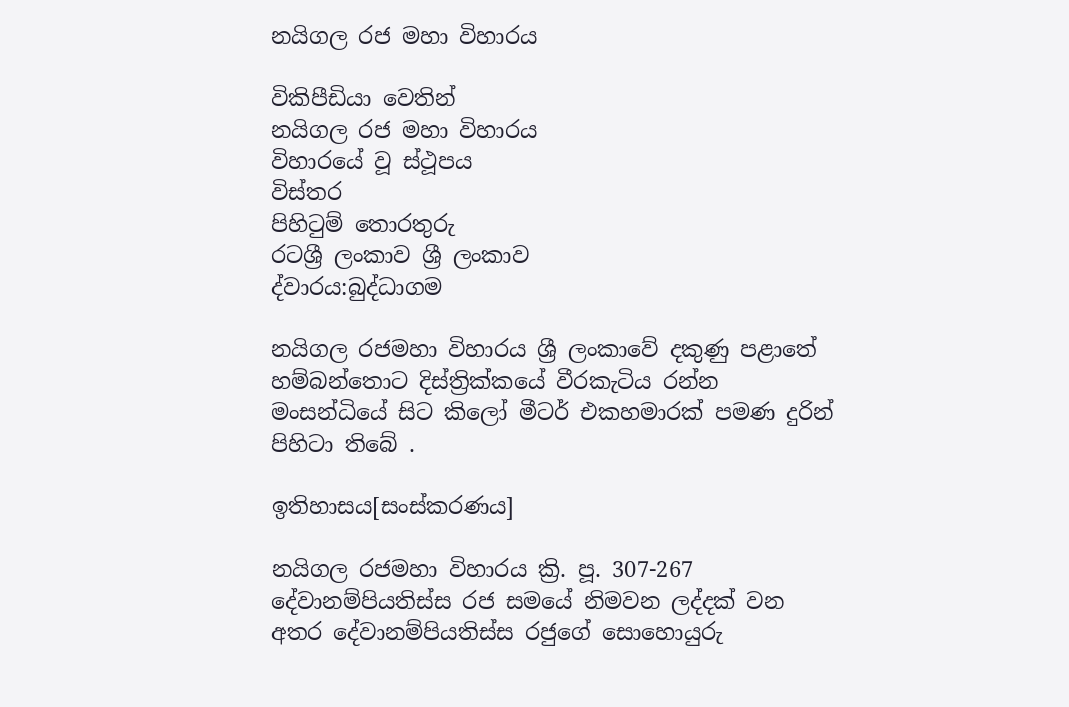නයිගල රජ මහා විහාරය

විකිපීඩියා වෙතින්
නයිගල රජ මහා විහාරය
විහාරයේ වූ ස්ථූපය
විස්තර
පිහිටුම් තොරතුරු
රටශ්‍රී ලංකාව ශ්‍රී ලංකාව
ද්වාරය:බුද්ධාගම

නයිගල රජමහා විහාරය ශ්‍රී ලංකාවේ දකුණු පළාතේ හම්බන්තොට දිස්ත්‍රික්කයේ වීරකැටිය රන්න මංසන්ධියේ සිට කිලෝ මීටර් එකහමාරක් පමණ දුරින් පිහිටා තිබේ .

ඉතිහාසය[සංස්කරණය]

නයිගල රජමහා විහාරය ක්‍රි. පූ. 307-267 දේවානම්පියතිස්ස රජ සමයේ නිමවන ලද්දක් වන අතර දේවානම්පියතිස්ස රජුගේ සොහොයුරු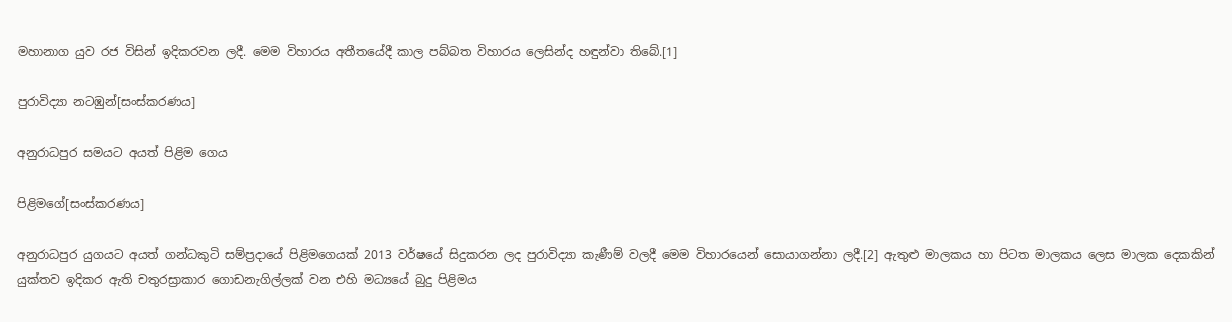මහානාග යුව රජ විසින් ඉදිකරවන ලදී. මෙම විහාරය අතීතයේදී කාල පබ්බත විහාරය ලෙසින්ද හඳුන්වා තිබේ.[1]

පුරාවිද්‍යා නටඹුන්[සංස්කරණය]

අනුරාධපුර සමයට අයත් පිළිම ගෙය

පිළිමගේ[සංස්කරණය]

අනුරාධපුර යුගයට අයත් ගන්ධකුටි සම්ප්‍රදායේ පිළිමගෙයක් 2013 වර්ෂයේ සිදුකරන ලද පුරාවිද්‍යා කැණීම් වලදී මෙම විහාරයෙන් සොයාගන්නා ලදී.[2] ඇතුළු මාලකය හා පිටත මාලකය ලෙස මාලක දෙකකින් යුක්තව ඉදිකර ඇති චතුරස්‍රාකාර ගොඩනැගිල්ලක් වන එහි මධ්‍යයේ බුදු පිළිමය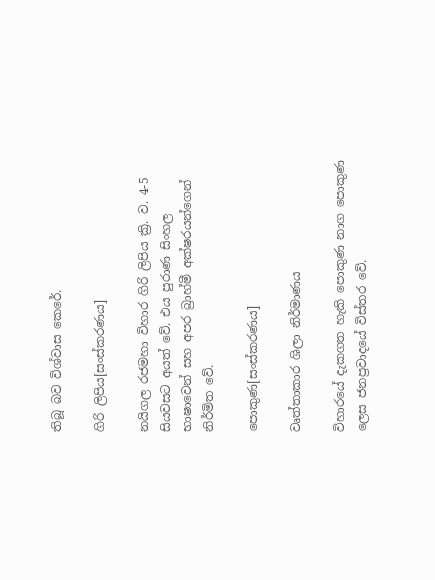තිබූ බව විශ්වාස කෙරේ.

ගිරි ලිපිය[සංස්කරණය]

නයිගල රජමහා විහාර ගිරි ලිපිය ක්‍රි. ව. 4-5 සියවසට අයත් වේ. එය පුරාණ සිංහල භාෂාවෙන් සහ අපර බ්‍රාහ්මී අක්ෂරයන්ගෙන් නිර්මිත වේ.

පොකුණ[සංස්කරණය]

වෘත්තාකාර ශිලා නිර්මාණය

විහාරයේ දැකගත හැකි පොකුණ නාග පොකුණ ලෙස ජනප්‍රවාදයේ විස්තර වේ.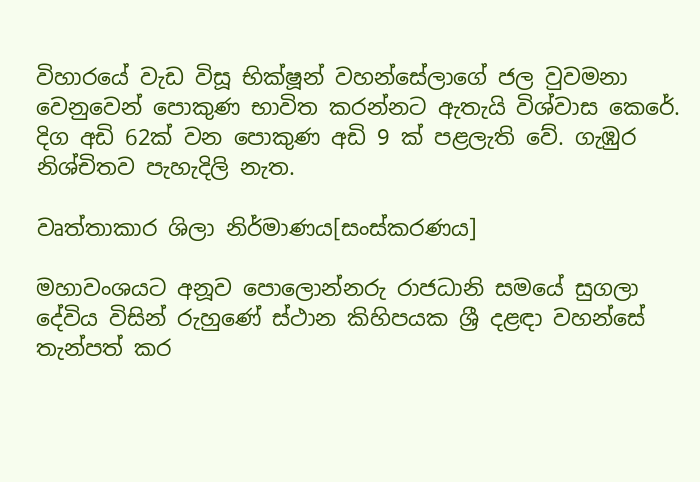විහාරයේ වැඩ විසූ භික්ෂූන් වහන්සේලාගේ ජල වුවමනා වෙනුවෙන් පොකුණ භාවිත කරන්නට ඇතැයි විශ්වාස කෙරේ. දිග අඩි 62ක් වන පොකුණ අඩි 9 ක් පළලැති වේ. ගැඹුර නිශ්චිතව පැහැදිලි නැත.

වෘත්තාකාර ශිලා නිර්මාණය[සංස්කරණය]

මහාවංශයට අනූව පොලොන්නරු රාජධානි සමයේ සුගලා දේවිය විසින් රුහුණේ ස්ථාන කිහිපයක ශ්‍රී දළඳා වහන්සේ තැන්පත් කර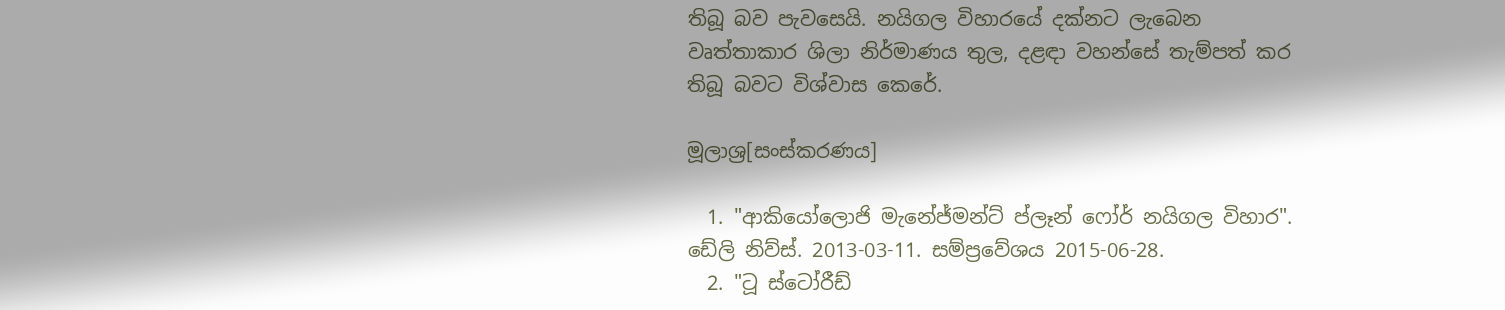තිබූ බව පැවසෙයි. නයිගල විහාරයේ දක්නට ලැබෙන වෘත්තාකාර ශිලා නිර්මාණය තුල, දළඳා වහන්සේ තැම්පත් කර තිබූ බවට විශ්වාස කෙරේ.

මූලාශ්‍ර[සංස්කරණය]

  1. "ආකියෝලොජි මැනේජ්මන්ට් ප්ලෑන් ෆෝර් නයිගල විහාර". ඩේලි නිව්ස්. 2013-03-11. සම්ප්‍රවේශය 2015-06-28.
  2. "ටූ ස්ටෝරීඩ්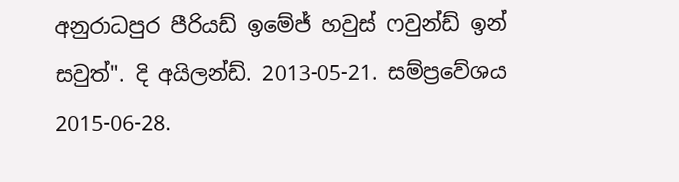අනුරාධපුර පීරියඩ් ඉමේජ් හවුස් ෆවුන්ඩ් ඉන් සවුත්". දි අයිලන්ඩ්. 2013-05-21. සම්ප්‍රවේශය 2015-06-28.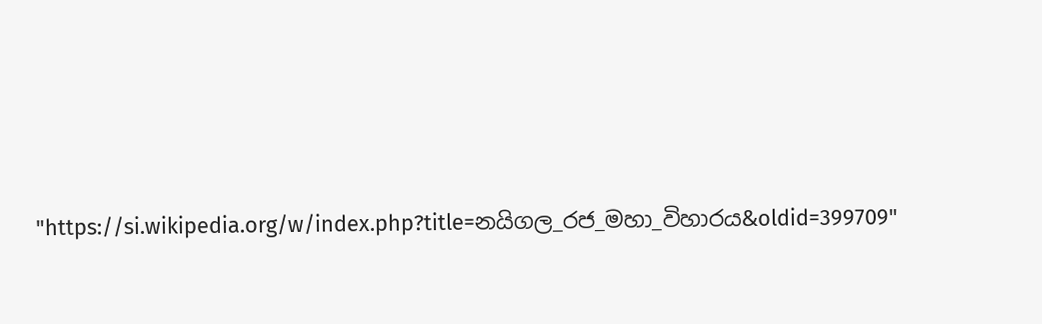"https://si.wikipedia.org/w/index.php?title=නයිගල_රජ_මහා_විහාරය&oldid=399709"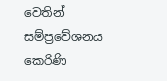වෙතින් සම්ප්‍රවේශනය කෙරිණි